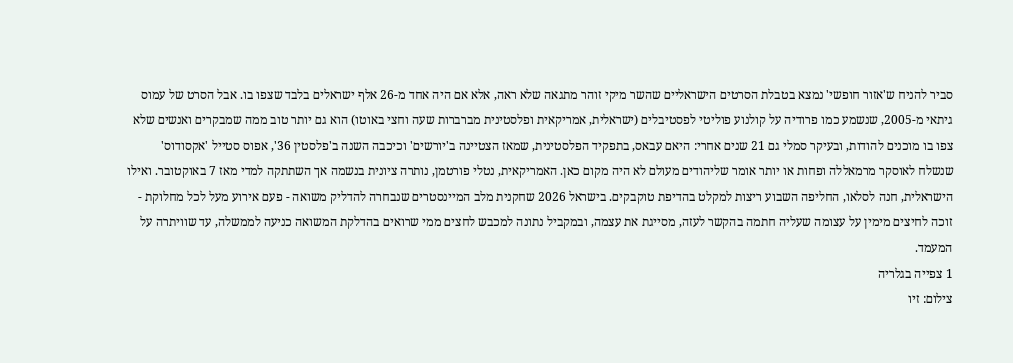סביר להניח ש'אזור חופשי' נמצא בטבלת הסרטים הישראליים שהשר מיקי זוהר מתגאה שלא ראה, אלא אם היה אחד מ-26 אלף ישראלים בלבד שצפו בו. אבל הסרט של עמוס גיתאי מ-2005, שנשמע כמו פרודיה על קולנוע פוליטי לפסטיבלים (ישראלית, אמריקאית ופלסטינית מברברות שעה וחצי באוטו) הוא גם יותר טוב ממה שמבקרים ואנשים שלא צפו בו מוכנים להודות, ובעיקר סמלי גם 21 שנים אחרי: היאם עבאס, בתפקיד הפלסטינית, שמאז הצטיינה ב'יורשים' וכיכבה השנה ב'פלסטין 36', אפוס סטייל 'אקסודוס' שנשלח לאוסקר מרמאללה ופחות או יותר אומר שליהודים מעולם לא היה מקום כאן. האמריקאית, נטלי פורטמן, נותרה ציונית בנשמה אך השתתקה למדי מאז 7 באוקטובר. ואילו הישראלית, חנה לסלאו, החליפה השבוע ריצות למקלט בהדיפת טוקבקים. בישראל 2026 שחקנית מלב המיינסטרים שנבחרה להדליק משואה - פעם אירוע מעל לכל מחלוקת - זוכה לחיצים מימין על עצומה שעליה חתמה בהקשר לעזה, מסייגת את עצמה, ובמקביל נתונה למכבש לחצים ממי שרואים בהדלקת המשואה כניעה לממשלה, עד שוויתרה על המעמד.
1 צפייה בגלריה
צילום: זיו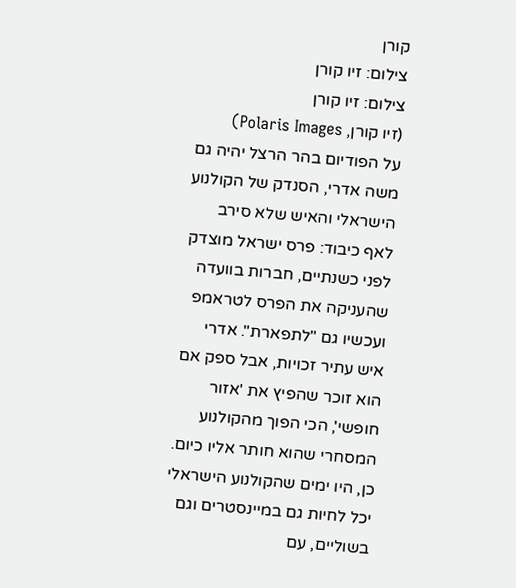קורן
צילום: זיו קורן
צילום: זיו קורן
(זיו קורן, Polaris Images)
על הפודיום בהר הרצל יהיה גם משה אדרי, הסנדק של הקולנוע הישראלי והאיש שלא סירב לאף כיבוד: פרס ישראל מוצדק לפני כשנתיים, חברות בוועדה שהעניקה את הפרס לטראמפ ועכשיו גם "לתפארת". אדרי איש עתיר זכויות, אבל ספק אם הוא זוכר שהפיץ את 'אזור חופשי', הכי הפוך מהקולנוע המסחרי שהוא חותר אליו כיום. כן, היו ימים שהקולנוע הישראלי יכל לחיות גם במיינסטרים וגם בשוליים, עם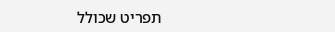תפריט שכולל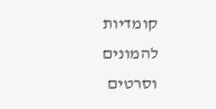קומדיות להמונים וסרטים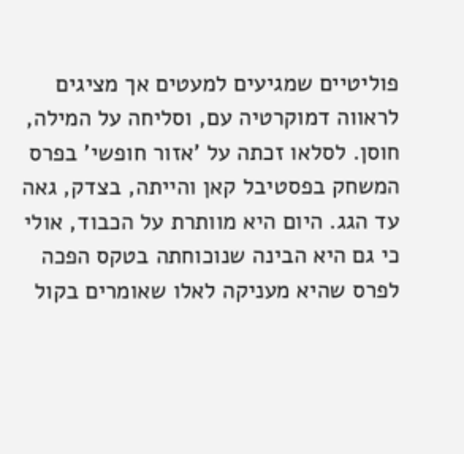פוליטיים שמגיעים למעטים אך מציגים לראווה דמוקרטיה עם, וסליחה על המילה, חוסן. לסלאו זכתה על 'אזור חופשי' בפרס המשחק בפסטיבל קאן והייתה, בצדק, גאה עד הגג. היום היא מוותרת על הכבוד, אולי כי גם היא הבינה שנוכוחתה בטקס הפכה לפרס שהיא מעניקה לאלו שאומרים בקול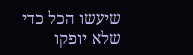שיעשו הכל כדי שלא יופקו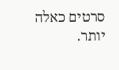סרטים כאלה יותר.